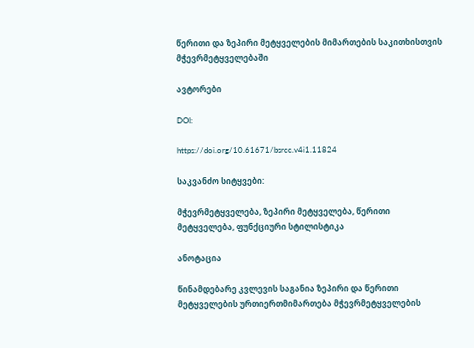წერითი და ზეპირი მეტყველების მიმართების საკითხისთვის მჭევრმეტყველებაში

ავტორები

DOI:

https://doi.org/10.61671/bsrcc.v4i1.11824

საკვანძო სიტყვები:

მჭევრმეტყველება, ზეპირი მეტყველება, წერითი მეტყველება, ფუნქციური სტილისტიკა

ანოტაცია

წინამდებარე კვლევის საგანია ზეპირი და წერითი მეტყველების ურთიერთმიმართება მჭევრმეტყველების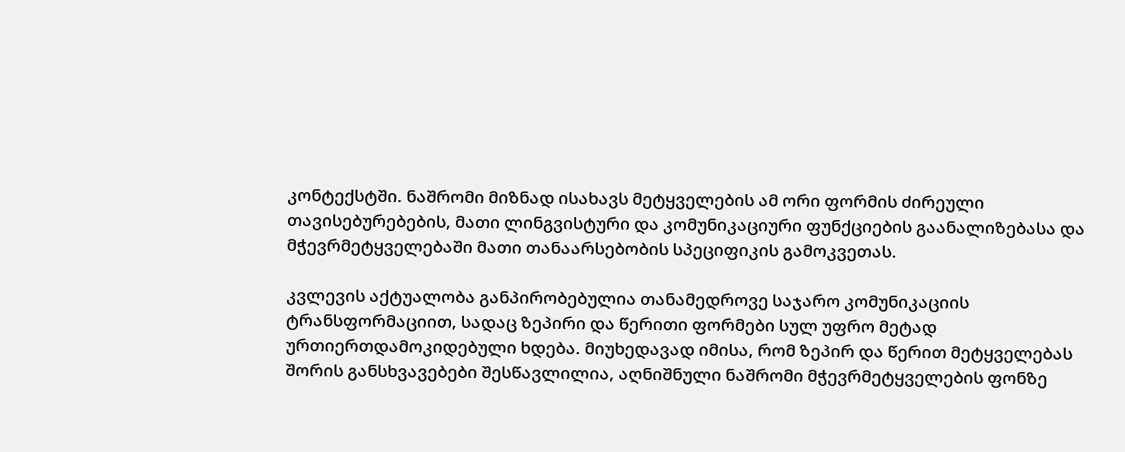კონტექსტში. ნაშრომი მიზნად ისახავს მეტყველების ამ ორი ფორმის ძირეული თავისებურებების, მათი ლინგვისტური და კომუნიკაციური ფუნქციების გაანალიზებასა და მჭევრმეტყველებაში მათი თანაარსებობის სპეციფიკის გამოკვეთას.

კვლევის აქტუალობა განპირობებულია თანამედროვე საჯარო კომუნიკაციის ტრანსფორმაციით, სადაც ზეპირი და წერითი ფორმები სულ უფრო მეტად ურთიერთდამოკიდებული ხდება. მიუხედავად იმისა, რომ ზეპირ და წერით მეტყველებას შორის განსხვავებები შესწავლილია, აღნიშნული ნაშრომი მჭევრმეტყველების ფონზე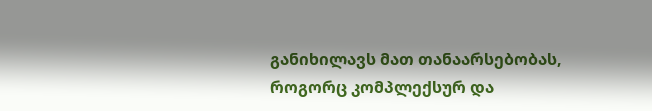განიხილავს მათ თანაარსებობას, როგორც კომპლექსურ და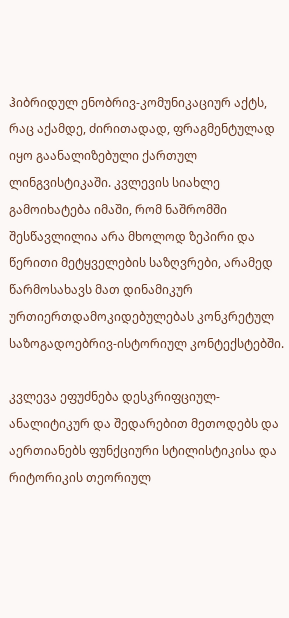ჰიბრიდულ ენობრივ-კომუნიკაციურ აქტს, რაც აქამდე, ძირითადად, ფრაგმენტულად იყო გაანალიზებული ქართულ ლინგვისტიკაში. კვლევის სიახლე გამოიხატება იმაში, რომ ნაშრომში შესწავლილია არა მხოლოდ ზეპირი და წერითი მეტყველების საზღვრები, არამედ წარმოსახავს მათ დინამიკურ ურთიერთდამოკიდებულებას კონკრეტულ საზოგადოებრივ-ისტორიულ კონტექსტებში.

კვლევა ეფუძნება დესკრიფციულ-ანალიტიკურ და შედარებით მეთოდებს და აერთიანებს ფუნქციური სტილისტიკისა და რიტორიკის თეორიულ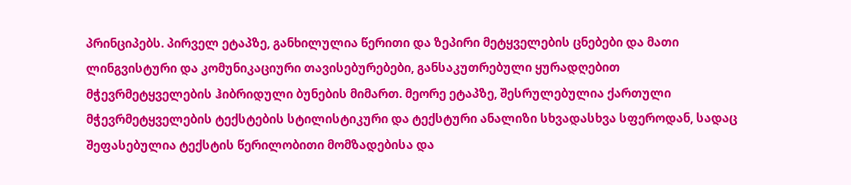პრინციპებს. პირველ ეტაპზე, განხილულია წერითი და ზეპირი მეტყველების ცნებები და მათი ლინგვისტური და კომუნიკაციური თავისებურებები, განსაკუთრებული ყურადღებით მჭევრმეტყველების ჰიბრიდული ბუნების მიმართ. მეორე ეტაპზე, შესრულებულია ქართული მჭევრმეტყველების ტექსტების სტილისტიკური და ტექსტური ანალიზი სხვადასხვა სფეროდან, სადაც შეფასებულია ტექსტის წერილობითი მომზადებისა და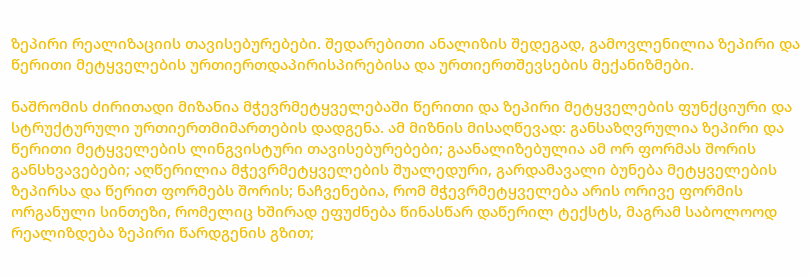ზეპირი რეალიზაციის თავისებურებები. შედარებითი ანალიზის შედეგად, გამოვლენილია ზეპირი და წერითი მეტყველების ურთიერთდაპირისპირებისა და ურთიერთშევსების მექანიზმები.

ნაშრომის ძირითადი მიზანია მჭევრმეტყველებაში წერითი და ზეპირი მეტყველების ფუნქციური და სტრუქტურული ურთიერთმიმართების დადგენა. ამ მიზნის მისაღწევად: განსაზღვრულია ზეპირი და წერითი მეტყველების ლინგვისტური თავისებურებები; გაანალიზებულია ამ ორ ფორმას შორის განსხვავებები; აღწერილია მჭევრმეტყველების შუალედური, გარდამავალი ბუნება მეტყველების ზეპირსა და წერით ფორმებს შორის; ნაჩვენებია, რომ მჭევრმეტყველება არის ორივე ფორმის ორგანული სინთეზი, რომელიც ხშირად ეფუძნება წინასწარ დაწერილ ტექსტს, მაგრამ საბოლოოდ რეალიზდება ზეპირი წარდგენის გზით;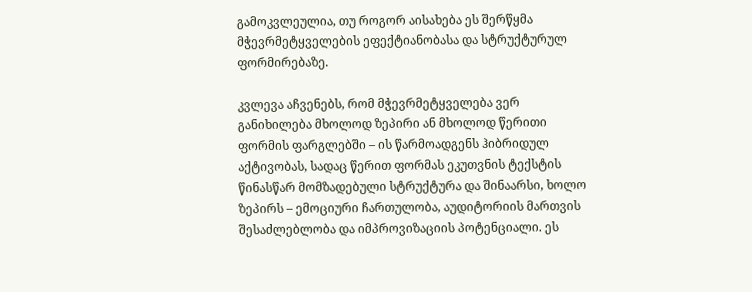გამოკვლეულია, თუ როგორ აისახება ეს შერწყმა მჭევრმეტყველების ეფექტიანობასა და სტრუქტურულ ფორმირებაზე.

კვლევა აჩვენებს, რომ მჭევრმეტყველება ვერ განიხილება მხოლოდ ზეპირი ან მხოლოდ წერითი ფორმის ფარგლებში – ის წარმოადგენს ჰიბრიდულ აქტივობას, სადაც წერით ფორმას ეკუთვნის ტექსტის წინასწარ მომზადებული სტრუქტურა და შინაარსი, ხოლო ზეპირს – ემოციური ჩართულობა, აუდიტორიის მართვის შესაძლებლობა და იმპროვიზაციის პოტენციალი. ეს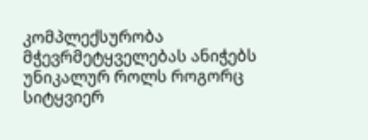კომპლექსურობა მჭევრმეტყველებას ანიჭებს უნიკალურ როლს როგორც სიტყვიერ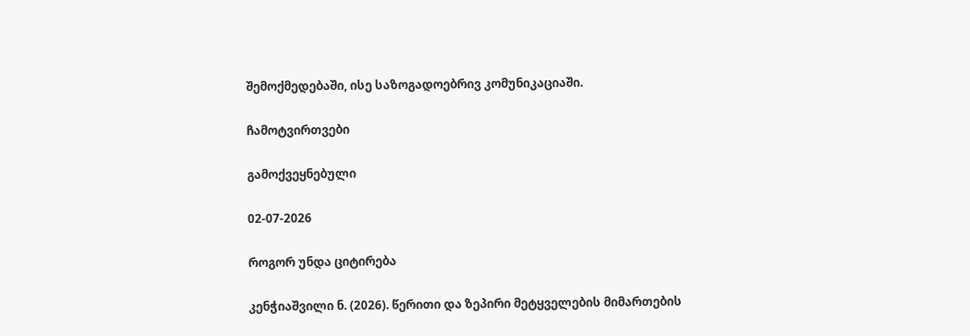შემოქმედებაში, ისე საზოგადოებრივ კომუნიკაციაში.

ჩამოტვირთვები

გამოქვეყნებული

02-07-2026

როგორ უნდა ციტირება

კენჭიაშვილი ნ. (2026). წერითი და ზეპირი მეტყველების მიმართების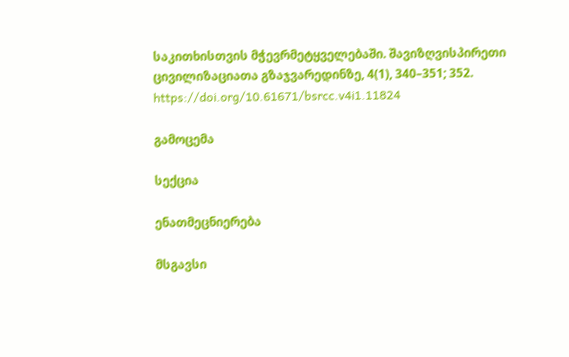საკითხისთვის მჭევრმეტყველებაში. შავიზღვისპირეთი ცივილიზაციათა გზაჯვარედინზე, 4(1), 340–351; 352. https://doi.org/10.61671/bsrcc.v4i1.11824

გამოცემა

სექცია

ენათმეცნიერება

მსგავსი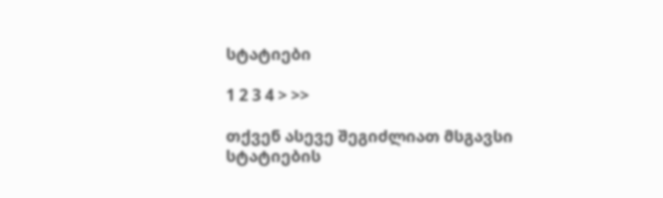სტატიები

1 2 3 4 > >>

თქვენ ასევე შეგიძლიათ მსგავსი სტატიების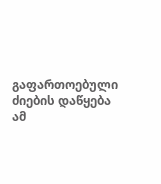გაფართოებული ძიების დაწყება ამ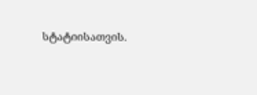სტატიისათვის.